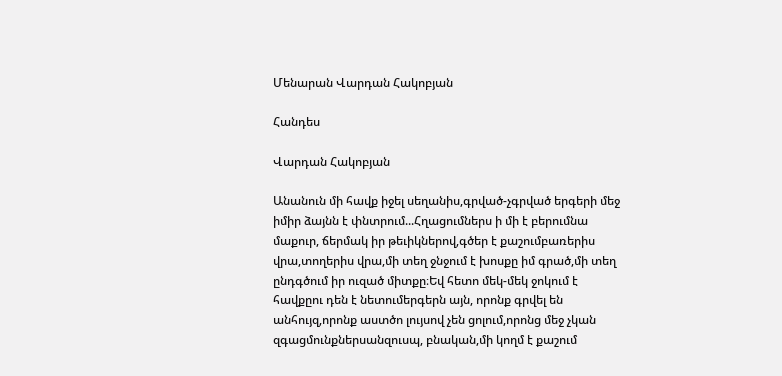Մենարան Վարդան Հակոբյան

Հանդես

Վարդան Հակոբյան

Անանուն մի հավք իջել սեղանիս,գրված-չգրված երգերի մեջ իմիր ձայնն է փնտրում...Հղացումներս ի մի է բերումնա մաքուր, ճերմակ իր թեւիկներով,գծեր է քաշումբառերիս վրա,տողերիս վրա,մի տեղ ջնջում է խոսքը իմ գրած,մի տեղ ընդգծում իր ուզած միտքը։Եվ հետո մեկ-մեկ ջոկում է հավքըու դեն է նետումերգերն այն, որոնք գրվել են անհույզ,որոնք աստծո լույսով չեն ցոլում,որոնց մեջ չկան զգացմունքներսանզուսպ, բնական,մի կողմ է քաշում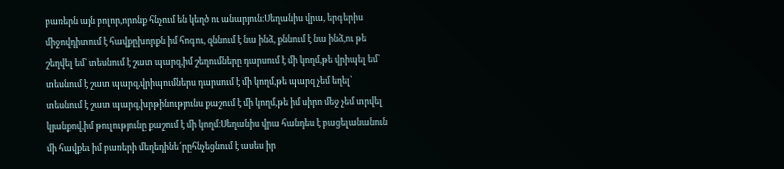բառերն այն բոլոր,որոնք հնչում են կեղծ ու անարյուն։Սեղանիս վրա, երգերիս միջովդիտում է հավքըխորքն իմ հոգու, զննում է նա ինձ, քննում է նա ինձ,ու թե շեղվել եմ՝ տեսնում է շատ պարզ,իմ շեղումները դարսում է մի կողմ,թե վրիպել եմ՝ տեսնում է շատ պարզ,վրիպումներս դարսում է մի կողմ,թե պարզ չեմ եղել՝ տեսնում է շատ պարզ,խրթինությունս քաշում է մի կողմ,թե իմ սիրո մեջ չեմ տրվել կյանքով,իմ թուլությունը քաշում է մի կողմ։Սեղանիս վրա հանդես է բացելանանուն մի հավքեւ իմ բառերի մեղեդինե՜րըհնչեցնում է ասես իր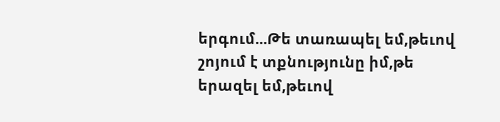երգում...Թե տառապել եմ,թեւով շոյում է տքնությունը իմ,թե երազել եմ,թեւով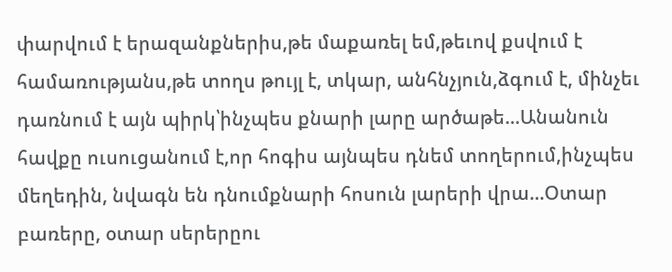փարվում է երազանքներիս,թե մաքառել եմ,թեւով քսվում է համառությանս,թե տողս թույլ է, տկար, անհնչյուն,ձգում է, մինչեւ դառնում է այն պիրկ՝ինչպես քնարի լարը արծաթե...Անանուն հավքը ուսուցանում է,որ հոգիս այնպես դնեմ տողերում,ինչպես մեղեդին, նվագն են դնումքնարի հոսուն լարերի վրա...Օտար բառերը, օտար սերերըու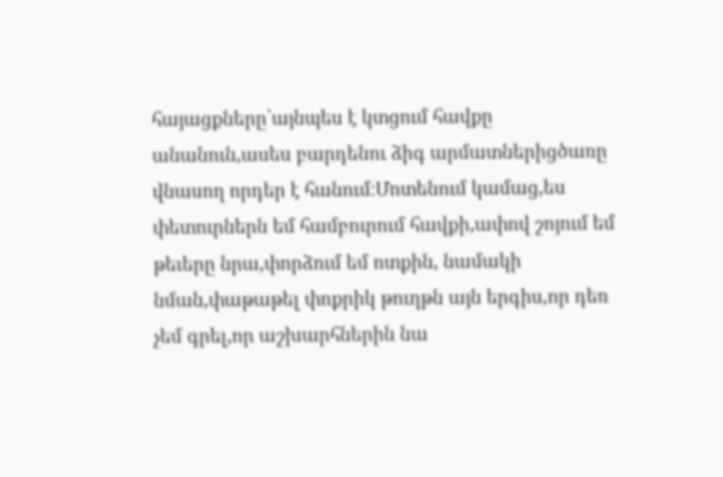հայացքները՝այնպես է կտցում հավքը անանուն,ասես բարդենու ձիգ արմատներիցծառը վնասող որդեր է հանում։Մոտենում կամաց,ես փետուրներն եմ համբուրում հավքի,ափով շոյում եմ թեւերը նրա,փորձում եմ ոտքին, նամակի նման,փաթաթել փոքրիկ թուղթն այն երգիս,որ դեռ չեմ գրել,որ աշխարհներին նա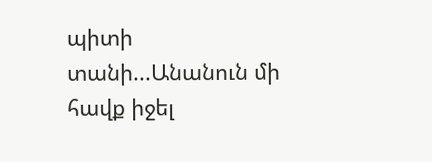պիտի տանի...Անանուն մի հավք իջել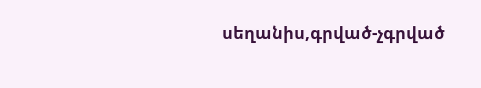սեղանիս,գրված-չգրված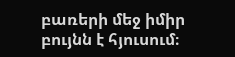բառերի մեջ իմիր բույնն է հյուսում։